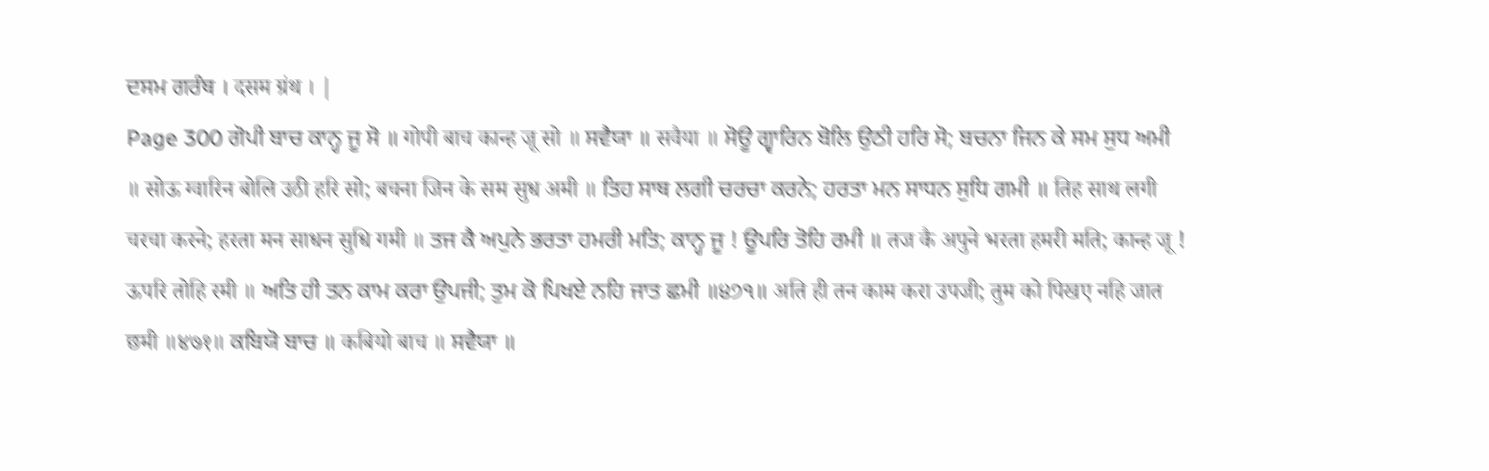ਦਸਮ ਗਰੰਥ । दसम ग्रंथ । |
Page 300 ਗੋਪੀ ਬਾਚ ਕਾਨ੍ਹ ਜੂ ਸੋ ॥ गोपी बाच कान्ह जू सो ॥ ਸਵੈਯਾ ॥ सवैया ॥ ਸੋਊ ਗ੍ਵਾਰਿਨ ਬੋਲਿ ਉਠੀ ਹਰਿ ਸੋ; ਬਚਨਾ ਜਿਨ ਕੇ ਸਮ ਸੁਧ ਅਮੀ ॥ सोऊ ग्वारिन बोलि उठी हरि सो; बचना जिन के सम सुध अमी ॥ ਤਿਹ ਸਾਥ ਲਗੀ ਚਰਚਾ ਕਰਨੇ; ਹਰਤਾ ਮਨ ਸਾਧਨ ਸੁਧਿ ਗਮੀ ॥ तिह साथ लगी चरचा करने; हरता मन साधन सुधि गमी ॥ ਤਜ ਕੈ ਅਪੁਨੇ ਭਰਤਾ ਹਮਰੀ ਮਤਿ; ਕਾਨ੍ਹ ਜੂ ! ਊਪਰਿ ਤੋਹਿ ਰਮੀ ॥ तज कै अपुने भरता हमरी मति; कान्ह जू ! ऊपरि तोहि रमी ॥ ਅਤਿ ਹੀ ਤਨ ਕਾਮ ਕਰਾ ਉਪਜੀ; ਤੁਮ ਕੋ ਪਿਖਏ ਨਹਿ ਜਾਤ ਛਮੀ ॥੪੭੧॥ अति ही तन काम करा उपजी; तुम को पिखए नहि जात छमी ॥४७१॥ ਕਬਿਯੋ ਬਾਚ ॥ कबियो बाच ॥ ਸਵੈਯਾ ॥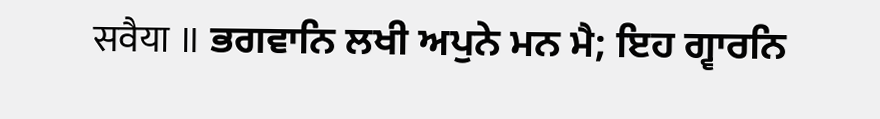सवैया ॥ ਭਗਵਾਨਿ ਲਖੀ ਅਪੁਨੇ ਮਨ ਮੈ; ਇਹ ਗ੍ਵਾਰਨਿ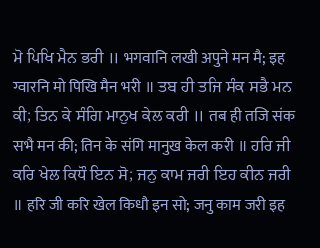ਮੋ ਪਿਖਿ ਮੈਨ ਭਰੀ ॥ भगवानि लखी अपुने मन मै; इह ग्वारनि मो पिखि मैन भरी ॥ ਤਬ ਹੀ ਤਜਿ ਸੰਕ ਸਭੈ ਮਨ ਕੀ; ਤਿਨ ਕੇ ਸੰਗਿ ਮਾਨੁਖ ਕੇਲ ਕਰੀ ॥ तब ही तजि संक सभै मन की; तिन के संगि मानुख केल करी ॥ ਹਰਿ ਜੀ ਕਰਿ ਖੇਲ ਕਿਧੌ ਇਨ ਸੋ; ਜਨੁ ਕਾਮ ਜਰੀ ਇਹ ਕੀਨ ਜਰੀ ॥ हरि जी करि खेल किधौ इन सो; जनु काम जरी इह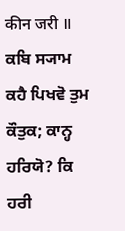कीन जरी ॥ ਕਬਿ ਸ੍ਯਾਮ ਕਹੈ ਪਿਖਵੋ ਤੁਮ ਕੌਤੁਕ; ਕਾਨ੍ਹ ਹਰਿਯੋ? ਕਿ ਹਰੀ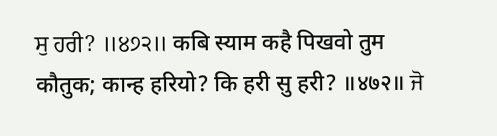ਸੁ ਹਰੀ? ॥੪੭੨॥ कबि स्याम कहै पिखवो तुम कौतुक; कान्ह हरियो? कि हरी सु हरी? ॥४७२॥ ਜੋ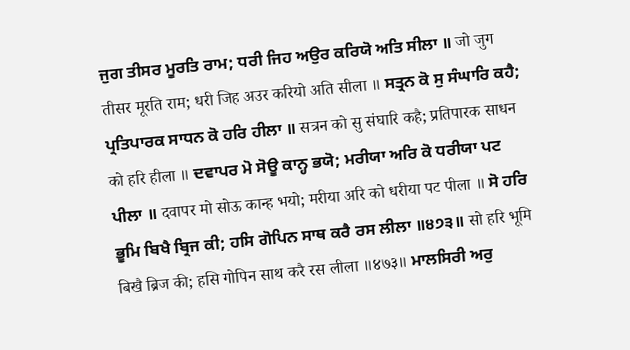ਜੁਗ ਤੀਸਰ ਮੂਰਤਿ ਰਾਮ; ਧਰੀ ਜਿਹ ਅਉਰ ਕਰਿਯੋ ਅਤਿ ਸੀਲਾ ॥ जो जुग तीसर मूरति राम; धरी जिह अउर करियो अति सीला ॥ ਸਤ੍ਰਨ ਕੋ ਸੁ ਸੰਘਾਰਿ ਕਹੈ; ਪ੍ਰਤਿਪਾਰਕ ਸਾਧਨ ਕੋ ਹਰਿ ਹੀਲਾ ॥ सत्रन को सु संघारि कहै; प्रतिपारक साधन को हरि हीला ॥ ਦਵਾਪਰ ਮੋ ਸੋਊ ਕਾਨ੍ਹ ਭਯੋ; ਮਰੀਯਾ ਅਰਿ ਕੋ ਧਰੀਯਾ ਪਟ ਪੀਲਾ ॥ दवापर मो सोऊ कान्ह भयो; मरीया अरि को धरीया पट पीला ॥ ਸੋ ਹਰਿ ਭੂਮਿ ਬਿਖੈ ਬ੍ਰਿਜ ਕੀ; ਹਸਿ ਗੋਪਿਨ ਸਾਥ ਕਰੈ ਰਸ ਲੀਲਾ ॥੪੭੩॥ सो हरि भूमि बिखै ब्रिज की; हसि गोपिन साथ करै रस लीला ॥४७३॥ ਮਾਲਸਿਰੀ ਅਰੁ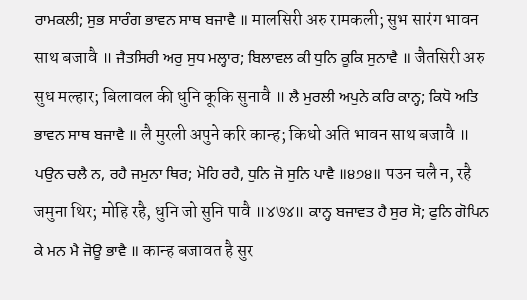ਰਾਮਕਲੀ; ਸੁਭ ਸਾਰੰਗ ਭਾਵਨ ਸਾਥ ਬਜਾਵੈ ॥ मालसिरी अरु रामकली; सुभ सारंग भावन साथ बजावै ॥ ਜੈਤਸਿਰੀ ਅਰੁ ਸੁਧ ਮਲ੍ਹਾਰ; ਬਿਲਾਵਲ ਕੀ ਧੁਨਿ ਕੂਕਿ ਸੁਨਾਵੈ ॥ जैतसिरी अरु सुध मल्हार; बिलावल की धुनि कूकि सुनावै ॥ ਲੈ ਮੁਰਲੀ ਅਪੁਨੇ ਕਰਿ ਕਾਨ੍ਹ; ਕਿਧੋ ਅਤਿ ਭਾਵਨ ਸਾਥ ਬਜਾਵੈ ॥ लै मुरली अपुने करि कान्ह; किधो अति भावन साथ बजावै ॥ ਪਉਨ ਚਲੈ ਨ, ਰਹੈ ਜਮੁਨਾ ਥਿਰ; ਮੋਹਿ ਰਹੈ, ਧੁਨਿ ਜੋ ਸੁਨਿ ਪਾਵੈ ॥੪੭੪॥ पउन चलै न, रहै जमुना थिर; मोहि रहै, धुनि जो सुनि पावै ॥४७४॥ ਕਾਨ੍ਹ ਬਜਾਵਤ ਹੈ ਸੁਰ ਸੋ; ਫੁਨਿ ਗੋਪਿਨ ਕੇ ਮਨ ਮੈ ਜੋਊ ਭਾਵੈ ॥ कान्ह बजावत है सुर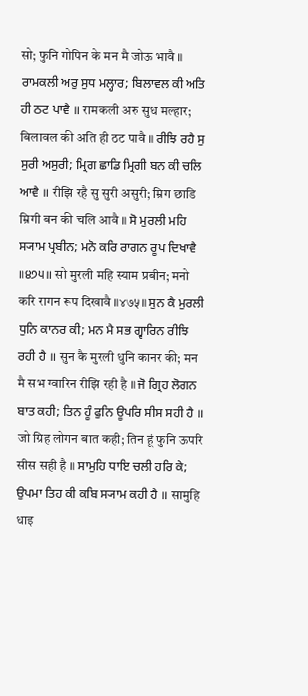सो; फुनि गोपिन के मन मै जोऊ भावै ॥ ਰਾਮਕਲੀ ਅਰੁ ਸੁਧ ਮਲ੍ਹਾਰ; ਬਿਲਾਵਲ ਕੀ ਅਤਿ ਹੀ ਠਟ ਪਾਵੈ ॥ रामकली अरु सुध मल्हार; बिलावल की अति ही ठट पावै ॥ ਰੀਝਿ ਰਹੈ ਸੁ ਸੁਰੀ ਅਸੁਰੀ; ਮ੍ਰਿਗ ਛਾਡਿ ਮ੍ਰਿਗੀ ਬਨ ਕੀ ਚਲਿ ਆਵੈ ॥ रीझि रहै सु सुरी असुरी; म्रिग छाडि म्रिगी बन की चलि आवै ॥ ਸੋ ਮੁਰਲੀ ਮਹਿ ਸ੍ਯਾਮ ਪ੍ਰਬੀਨ; ਮਨੋ ਕਰਿ ਰਾਗਨ ਰੂਪ ਦਿਖਾਵੈ ॥੪੭੫॥ सो मुरली महि स्याम प्रबीन; मनो करि रागन रूप दिखावै ॥४७५॥ ਸੁਨ ਕੈ ਮੁਰਲੀ ਧੁਨਿ ਕਾਨਰ ਕੀ; ਮਨ ਮੈ ਸਭ ਗ੍ਵਾਰਿਨ ਰੀਝਿ ਰਹੀ ਹੈ ॥ सुन कै मुरली धुनि कानर की; मन मै सभ ग्वारिन रीझि रही है ॥ ਜੋ ਗ੍ਰਿਹ ਲੋਗਨ ਬਾਤ ਕਹੀ; ਤਿਨ ਹੂੰ ਫੁਨਿ ਊਪਰਿ ਸੀਸ ਸਹੀ ਹੈ ॥ जो ग्रिह लोगन बात कही; तिन हूं फुनि ऊपरि सीस सही है ॥ ਸਾਮੁਹਿ ਧਾਇ ਚਲੀ ਹਰਿ ਕੇ; ਉਪਮਾ ਤਿਹ ਕੀ ਕਬਿ ਸ੍ਯਾਮ ਕਹੀ ਹੈ ॥ सामुहि धाइ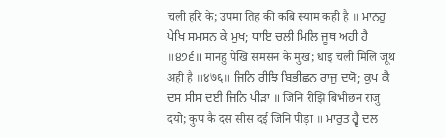चली हरि के; उपमा तिह की कबि स्याम कही है ॥ ਮਾਨਹੁ ਪੇਖਿ ਸਮਸਨ ਕੇ ਮੁਖ; ਧਾਇ ਚਲੀ ਮਿਲਿ ਜੂਥ ਅਹੀ ਹੈ ॥੪੭੬॥ मानहु पेखि समसन के मुख; धाइ चली मिलि जूथ अही है ॥४७६॥ ਜਿਨਿ ਰੀਝਿ ਬਿਭੀਛਨ ਰਾਜੁ ਦਯੋ; ਕੁਪ ਕੈ ਦਸ ਸੀਸ ਦਈ ਜਿਨਿ ਪੀੜਾ ॥ जिनि रीझि बिभीछन राजु दयो; कुप कै दस सीस दई जिनि पीड़ा ॥ ਮਾਰੁਤ ਹ੍ਵੈ ਦਲ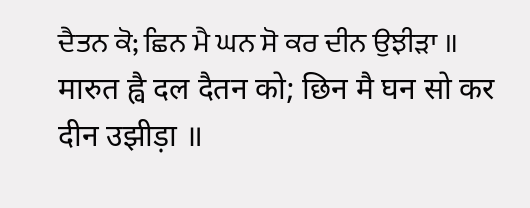ਦੈਤਨ ਕੋ; ਛਿਨ ਮੈ ਘਨ ਸੋ ਕਰ ਦੀਨ ਉਝੀੜਾ ॥ मारुत ह्वै दल दैतन को; छिन मै घन सो कर दीन उझीड़ा ॥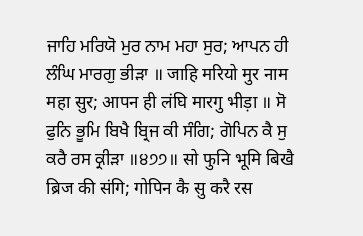ਜਾਹਿ ਮਰਿਯੋ ਮੁਰ ਨਾਮ ਮਹਾ ਸੁਰ; ਆਪਨ ਹੀ ਲੰਘਿ ਮਾਰਗੁ ਭੀੜਾ ॥ जाहि मरियो मुर नाम महा सुर; आपन ही लंघि मारगु भीड़ा ॥ ਸੋ ਫੁਨਿ ਭੂਮਿ ਬਿਖੈ ਬ੍ਰਿਜ ਕੀ ਸੰਗਿ; ਗੋਪਿਨ ਕੈ ਸੁ ਕਰੈ ਰਸ ਕ੍ਰੀੜਾ ॥੪੭੭॥ सो फुनि भूमि बिखै ब्रिज की संगि; गोपिन कै सु करै रस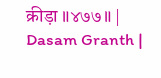क्रीड़ा ॥४७७॥ |
Dasam Granth |